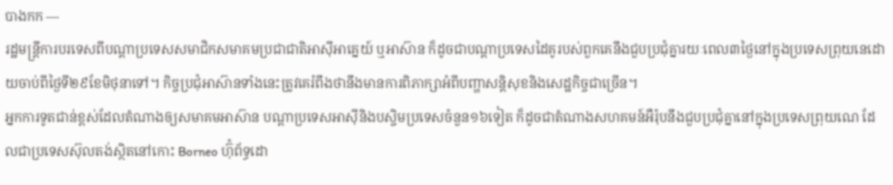បាងកក —
រដ្ឋមន្ត្រីការបរទេសពីបណ្តាប្រទេសសមាជិកសមាគមប្រជាជាតិអាស៊ីអាគ្នេយ៍ ឬអាស៊ាន ក៏ដូចជាបណ្តាប្រទេសដៃគូរបស់ពួកគេនឹងជួបប្រជុំគ្នារយៈពេល៣ថ្ងៃនៅក្នុងប្រទេសព្រុយនេដោយចាប់ពីថ្ងៃទី២៩ខែមិថុនាទៅ។ កិច្ចប្រជុំអាស៊ានទាំងនេះត្រូវគេរំពឹងថានឹងមានការពិភាក្សាអំពីបញ្ហាសន្តិសុខនិងសេដ្ឋកិច្ចជាច្រើន។
អ្នកការទូតជាន់ខ្ពស់ដែលតំណាងឲ្យសមាគមអាស៊ាន បណ្តាប្រទេសអាស៊ីនិងបស្ចិមប្រទេសចំនួន១៦ទៀត ក៏ដូចជាតំណាងសហគមន៍អឺរ៉ុបនឹងជួបប្រជុំគ្នានៅក្នុងប្រទេសព្រុយណេ ដែលជាប្រទេសស៊ុលតង់ស្ថិតនៅកោះ Borneo ហ៊ុំព័ទ្ធដោ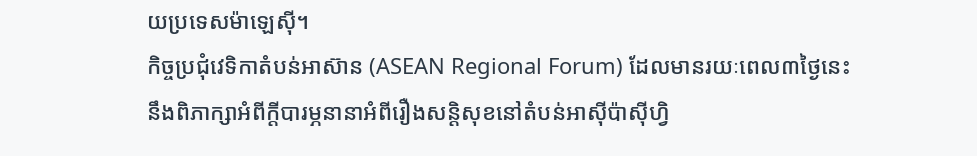យប្រទេសម៉ាឡេស៊ី។
កិច្ចប្រជុំវេទិកាតំបន់អាស៊ាន (ASEAN Regional Forum) ដែលមានរយៈពេល៣ថ្ងៃនេះ នឹងពិភាក្សាអំពីក្តីបារម្ភនានាអំពីរឿងសន្តិសុខនៅតំបន់អាស៊ីប៉ាស៊ីហ្វិ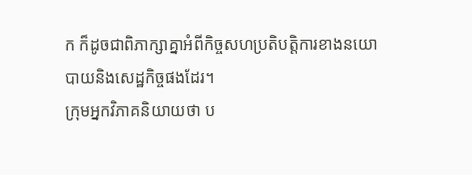ក ក៏ដូចជាពិភាក្សាគ្នាអំពីកិច្ចសហប្រតិបត្តិការខាងនយោបាយនិងសេដ្ឋកិច្ចផងដែរ។
ក្រុមអ្នកវិភាគនិយាយថា ប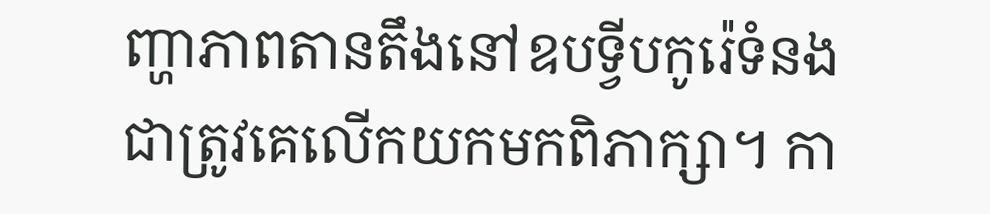ញ្ហាភាពតានតឹងនៅឧបទ្វីបកូរ៉េទំនងជាត្រូវគេលើកយកមកពិភាក្សា។ កា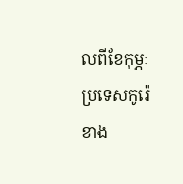លពីខែកុម្ភៈ ប្រទេសកូរ៉េខាង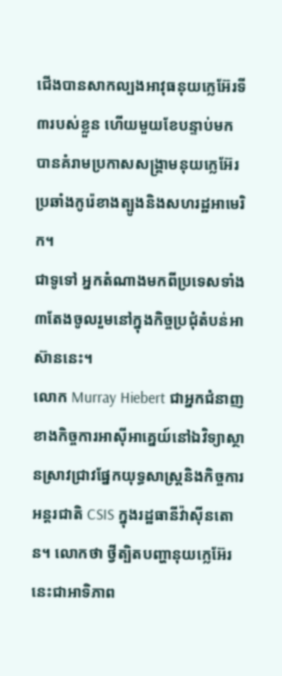ជើងបានសាកល្បងអាវុធនុយក្លេអ៊ែរទី៣របស់ខ្លួន ហើយមួយខែបន្ទាប់មកបានគំរាមប្រកាសសង្គ្រាមនុយក្លេអ៊ែរប្រឆាំងកូរ៉េខាងត្បូងនិងសហរដ្ឋអាមេរិក។
ជាទូទៅ អ្នកតំណាងមកពីប្រទេសទាំង៣តែងចូលរួមនៅក្នុងកិច្ចប្រជុំតំបន់អាស៊ាននេះ។
លោក Murray Hiebert ជាអ្នកជំនាញខាងកិច្ចការអាស៊ីអាគ្នេយ៍នៅឯវិទ្យាស្ថានស្រាវជ្រាវផ្នែកយុទ្ធសាស្ត្រនិងកិច្ចការអន្តរជាតិ CSIS ក្នុងរដ្ឋធានីវ៉ាស៊ីនតោន។ លោកថា ថ្វីត្បិតបញ្ហានុយក្លេអ៊ែរនេះជាអាទិភាព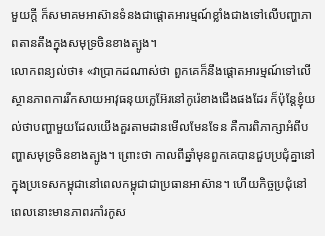មួយក្តី ក៏សមាគមអាស៊ានទំនងជាផ្តោតអារម្មណ៍ខ្លាំងជាងទៅលើបញ្ហាភាពតានតឹងក្នុងសមុទ្រចិនខាងត្បូង។
លោកពន្យល់ថា៖ «វាប្រាកដណាស់ថា ពួកគេក៏នឹងផ្តោតអារម្មណ៍ទៅលើស្ថានភាពការរីកសាយអាវុធនុយក្លេអ៊ែរនៅកូរ៉េខាងជើងផងដែរ ក៏ប៉ុន្តែខ្ញុំយល់ថាបញ្ហាមួយដែលយើងគួរតាមដានមើលមែនទែន គឺការពិភាក្សាអំពីបញ្ហាសមុទ្រចិនខាងត្បូង។ ព្រោះថា កាលពីឆ្នាំមុនពួកគេបានជួបប្រជុំគ្នានៅក្នុងប្រទេសកម្ពុជានៅពេលកម្ពុជាជាប្រធានអាស៊ាន។ ហើយកិច្ចប្រជុំនៅពេលនោះមានភាពរកាំរកូស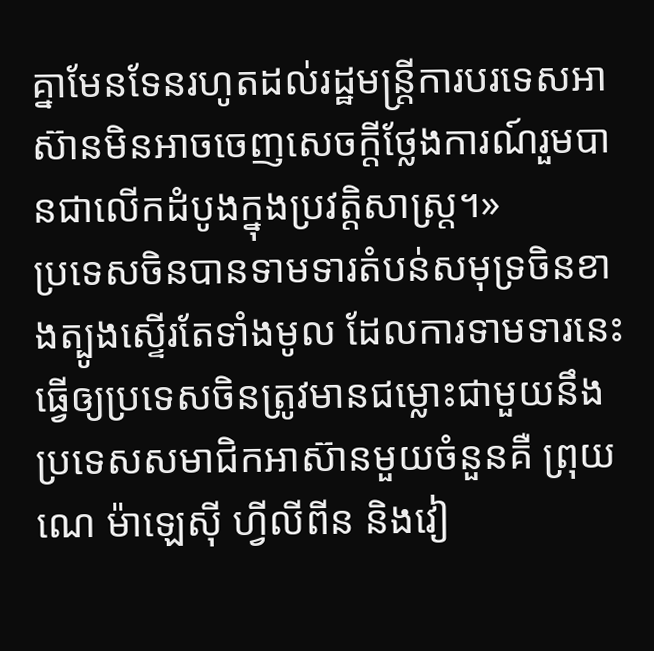គ្នាមែនទែនរហូតដល់រដ្ឋមន្ត្រីការបរទេសអាស៊ានមិនអាចចេញសេចក្តីថ្លែងការណ៍រួមបានជាលើកដំបូងក្នុងប្រវត្តិសាស្ត្រ។»
ប្រទេសចិនបានទាមទារតំបន់សមុទ្រចិនខាងត្បូងស្ទើរតែទាំងមូល ដែលការទាមទារនេះធ្វើឲ្យប្រទេសចិនត្រូវមានជម្លោះជាមួយនឹងប្រទេសសមាជិកអាស៊ានមួយចំនួនគឺ ព្រុយណេ ម៉ាឡេស៊ី ហ្វីលីពីន និងវៀ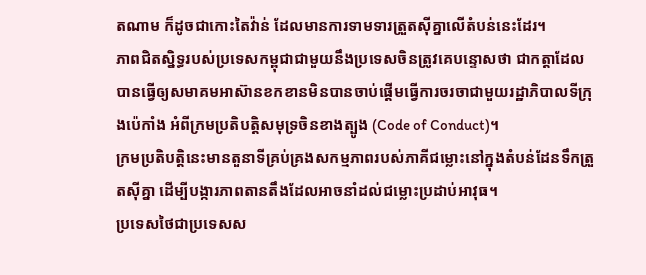តណាម ក៏ដូចជាកោះតៃវ៉ាន់ ដែលមានការទាមទារត្រួតស៊ីគ្នាលើតំបន់នេះដែរ។
ភាពជិតស្និទ្ធរបស់ប្រទេសកម្ពុជាជាមួយនឹងប្រទេសចិនត្រូវគេបន្ទោសថា ជាកត្តាដែលបានធ្វើឲ្យសមាគមអាស៊ានខកខានមិនបានចាប់ផ្តើមធ្វើការចរចាជាមួយរដ្ឋាភិបាលទីក្រុងប៉េកាំង អំពីក្រមប្រតិបត្តិសមុទ្រចិនខាងត្បូង (Code of Conduct)។
ក្រមប្រតិបត្តិនេះមានតួនាទីគ្រប់គ្រងសកម្មភាពរបស់ភាគីជម្លោះនៅក្នុងតំបន់ដែនទឹកត្រួតស៊ីគ្នា ដើម្បីបង្ការភាពតានតឹងដែលអាចនាំដល់ជម្លោះប្រដាប់អាវុធ។
ប្រទេសថៃជាប្រទេសស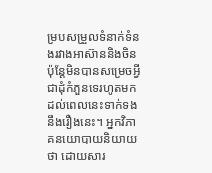ម្របសម្រួលទំនាក់ទំនងរវាងអាស៊ាននិងចិន ប៉ុន្តែមិនបានសម្រេចអ្វីជាដុំកំភួនទេរហូតមកដល់ពេលនេះទាក់ទងនឹងរឿងនេះ។ អ្នកវិភាគនយោបាយនិយាយថា ដោយសារ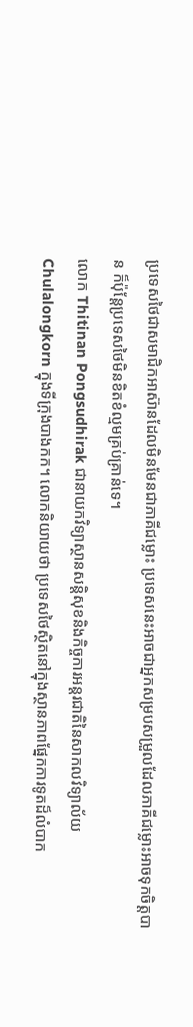ប្រទេសថៃជាសមាជិកអាស៊ានដែលមិនមែនជាភាគីជម្លោះ ប្រទេសនេះអាចជាអ្នកសម្របសម្រួលដែលភាគីជម្លោះអាចទុកចិត្តបាន ក៏ប៉ុន្តែប្រទេសថៃមិនខិតខំល្មមគ្រប់គ្រាន់ទេ។
លោក Thitinan Pongsudhirak ជានាយកវិទ្យាស្ថានសន្តិសុខនិងកិច្ចការអន្តរជាតិនៃសាកលវិទ្យាល័យ Chulalongkorn ក្នុងទីក្រុងបាងកក។ លោកនិយាយថា ប្រទេសថៃស្ថិតនៅក្នុងស្ថានភាពផ្នែកការទូតដ៏លំបាក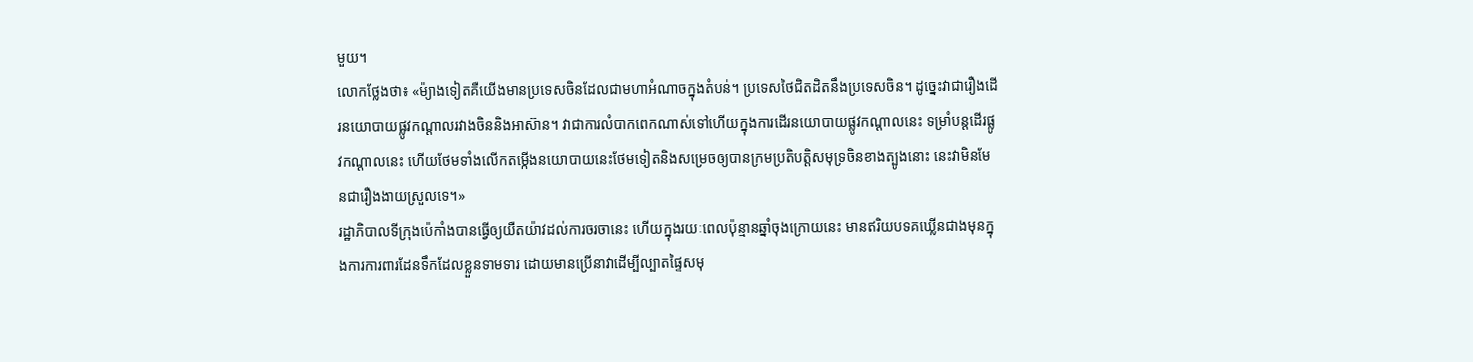មួយ។
លោកថ្លែងថា៖ «ម៉្យាងទៀតគឺយើងមានប្រទេសចិនដែលជាមហាអំណាចក្នុងតំបន់។ ប្រទេសថៃជិតដិតនឹងប្រទេសចិន។ ដូច្នេះវាជារឿងដើរនយោបាយផ្លូវកណ្តាលរវាងចិននិងអាស៊ាន។ វាជាការលំបាកពេកណាស់ទៅហើយក្នុងការដើរនយោបាយផ្លូវកណ្តាលនេះ ទម្រាំបន្តដើរផ្លូវកណ្តាលនេះ ហើយថែមទាំងលើកតម្កើងនយោបាយនេះថែមទៀតនិងសម្រេចឲ្យបានក្រមប្រតិបត្តិសមុទ្រចិនខាងត្បូងនោះ នេះវាមិនមែនជារឿងងាយស្រួលទេ។»
រដ្ឋាភិបាលទីក្រុងប៉េកាំងបានធ្វើឲ្យយឺតយ៉ាវដល់ការចរចានេះ ហើយក្នុងរយៈពេលប៉ុន្មានឆ្នាំចុងក្រោយនេះ មានឥរិយបទគឃ្លើនជាងមុនក្នុងការការពារដែនទឹកដែលខ្លួនទាមទារ ដោយមានប្រើនាវាដើម្បីល្បាតផ្ទៃសមុ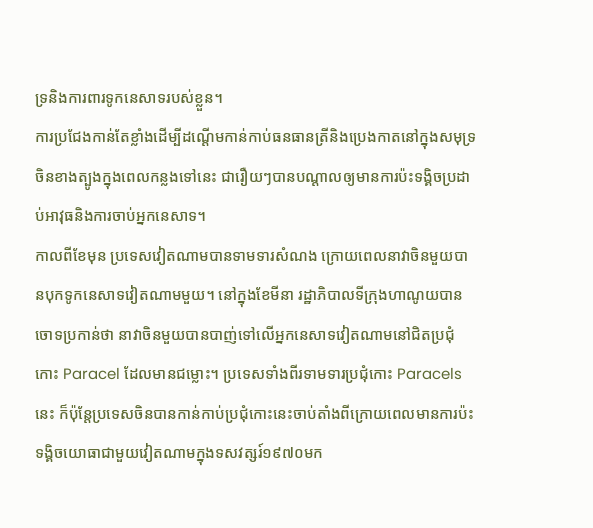ទ្រនិងការពារទូកនេសាទរបស់ខ្លួន។
ការប្រជែងកាន់តែខ្លាំងដើម្បីដណ្តើមកាន់កាប់ធនធានត្រីនិងប្រេងកាតនៅក្នុងសមុទ្រចិនខាងត្បូងក្នុងពេលកន្លងទៅនេះ ជារឿយៗបានបណ្តាលឲ្យមានការប៉ះទង្គិចប្រដាប់អាវុធនិងការចាប់អ្នកនេសាទ។
កាលពីខែមុន ប្រទេសវៀតណាមបានទាមទារសំណង ក្រោយពេលនាវាចិនមួយបានបុកទូកនេសាទវៀតណាមមួយ។ នៅក្នុងខែមីនា រដ្ឋាភិបាលទីក្រុងហាណូយបានចោទប្រកាន់ថា នាវាចិនមួយបានបាញ់ទៅលើអ្នកនេសាទវៀតណាមនៅជិតប្រជុំកោះ Paracel ដែលមានជម្លោះ។ ប្រទេសទាំងពីរទាមទារប្រជុំកោះ Paracels នេះ ក៏ប៉ុន្តែប្រទេសចិនបានកាន់កាប់ប្រជុំកោះនេះចាប់តាំងពីក្រោយពេលមានការប៉ះទង្គិចយោធាជាមួយវៀតណាមក្នុងទសវត្សរ៍១៩៧០មក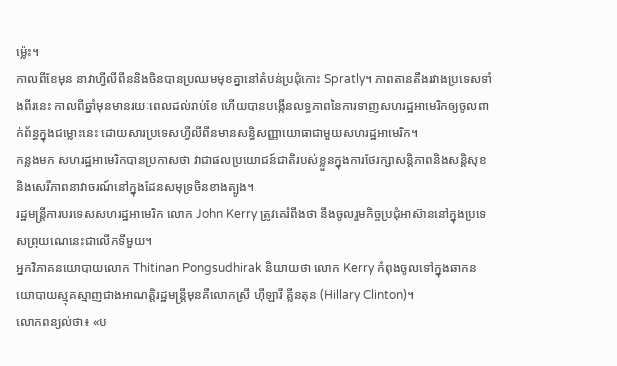ម៉្លេះ។
កាលពីខែមុន នាវាហ្វីលីពីននិងចិនបានប្រឈមមុខគ្នានៅតំបន់ប្រជុំកោះ Spratly។ ភាពតានតឹងរវាងប្រទេសទាំងពីរនេះ កាលពីឆ្នាំមុនមានរយៈពេលដល់រាប់ខែ ហើយបានបង្កើនលទ្ធភាពនៃការទាញសហរដ្ឋអាមេរិកឲ្យចូលពាក់ព័ន្ធក្នុងជម្លោះនេះ ដោយសារប្រទេសហ្វីលីពីនមានសន្ធិសញ្ញាយោធាជាមួយសហរដ្ឋអាមេរិក។
កន្លងមក សហរដ្ឋអាមេរិកបានប្រកាសថា វាជាផលប្រយោជន៍ជាតិរបស់ខ្លួនក្នុងការថែរក្សាសន្តិភាពនិងសន្តិសុខ និងសេរីភាពនាវាចរណ៍នៅក្នុងដែនសមុទ្រចិនខាងត្បូង។
រដ្ឋមន្ត្រីការបរទេសសហរដ្ឋអាមេរិក លោក John Kerry ត្រូវគេរំពឹងថា នឹងចូលរួមកិច្ចប្រជុំអាស៊ាននៅក្នុងប្រទេសព្រុយណេនេះជាលើកទីមួយ។
អ្នកវិភាគនយោបាយលោក Thitinan Pongsudhirak និយាយថា លោក Kerry កំពុងចូលទៅក្នុងឆាកនយោបាយស្មុគស្មាញជាងអាណត្តិរដ្ឋមន្ត្រីមុនគឺលោកស្រី ហ៊ីឡារី គ្លីនតុន (Hillary Clinton)។
លោកពន្យល់ថា៖ «ប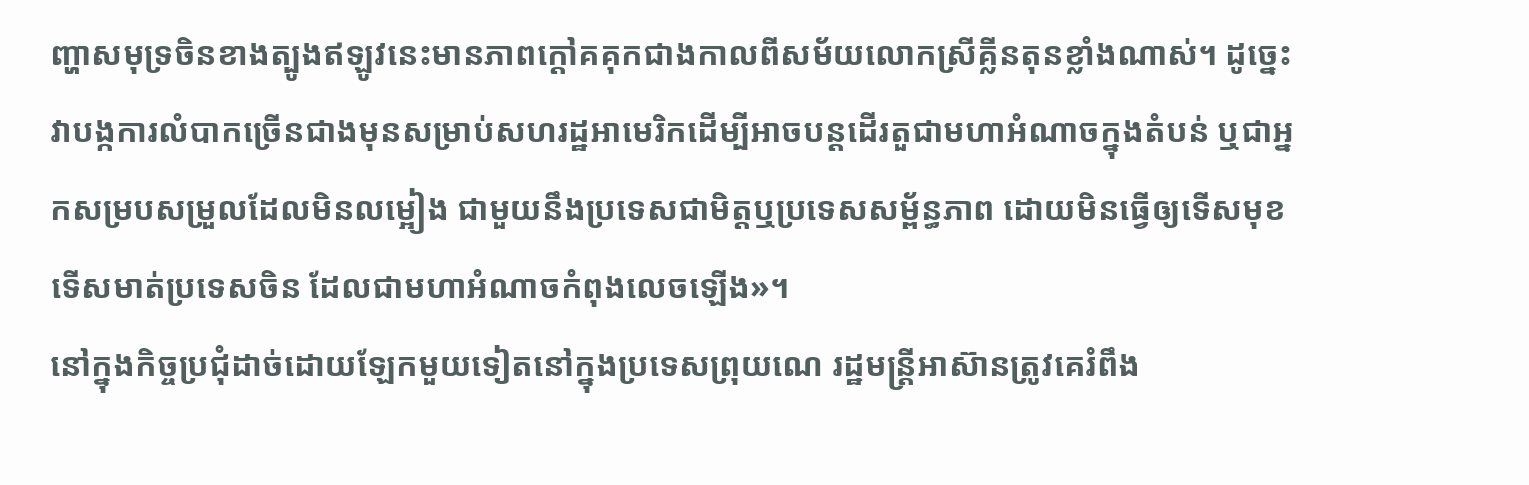ញ្ហាសមុទ្រចិនខាងត្បូងឥឡូវនេះមានភាពក្តៅគគុកជាងកាលពីសម័យលោកស្រីគ្លីនតុនខ្លាំងណាស់។ ដូច្នេះវាបង្កការលំបាកច្រើនជាងមុនសម្រាប់សហរដ្ឋអាមេរិកដើម្បីអាចបន្តដើរតួជាមហាអំណាចក្នុងតំបន់ ឬជាអ្នកសម្របសម្រួលដែលមិនលម្អៀង ជាមួយនឹងប្រទេសជាមិត្តឬប្រទេសសម្ព័ន្ធភាព ដោយមិនធ្វើឲ្យទើសមុខទើសមាត់ប្រទេសចិន ដែលជាមហាអំណាចកំពុងលេចឡើង»។
នៅក្នុងកិច្ចប្រជុំដាច់ដោយឡែកមួយទៀតនៅក្នុងប្រទេសព្រុយណេ រដ្ឋមន្ត្រីអាស៊ានត្រូវគេរំពឹង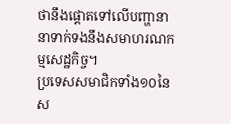ថានឹងផ្តោតទៅលើបញ្ហានានាទាក់ទងនឹងសមាហរណកម្មសេដ្ឋកិច្ច។
ប្រទេសសមាជិកទាំង១០នៃស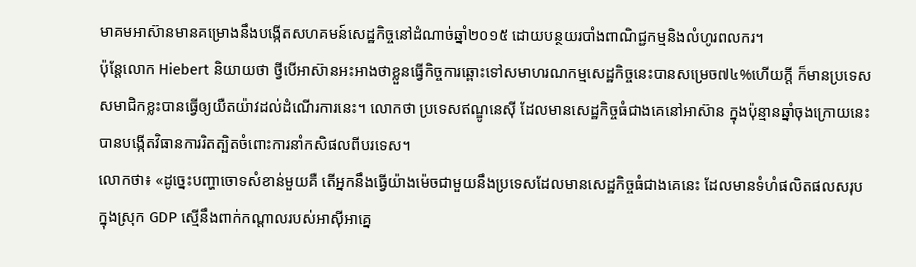មាគមអាស៊ានមានគម្រោងនឹងបង្កើតសហគមន៍សេដ្ឋកិច្ចនៅដំណាច់ឆ្នាំ២០១៥ ដោយបន្ថយរបាំងពាណិជ្ជកម្មនិងលំហូរពលករ។
ប៉ុន្តែលោក Hiebert និយាយថា ថ្វីបើអាស៊ានអះអាងថាខ្លួនធ្វើកិច្ចការឆ្ពោះទៅសមាហរណកម្មសេដ្ឋកិច្ចនេះបានសម្រេច៧៤%ហើយក្តី ក៏មានប្រទេសសមាជិកខ្លះបានធ្វើឲ្យយឺតយ៉ាវដល់ដំណើរការនេះ។ លោកថា ប្រទេសឥណ្ឌូនេស៊ី ដែលមានសេដ្ឋកិច្ចធំជាងគេនៅអាស៊ាន ក្នុងប៉ុន្មានឆ្នាំចុងក្រោយនេះ បានបង្កើតវិធានការរិតត្បិតចំពោះការនាំកសិផលពីបរទេស។
លោកថា៖ «ដូច្នេះបញ្ហាចោទសំខាន់មួយគឺ តើអ្នកនឹងធ្វើយ៉ាងម៉េចជាមួយនឹងប្រទេសដែលមានសេដ្ឋកិច្ចធំជាងគេនេះ ដែលមានទំហំផលិតផលសរុបក្នុងស្រុក GDP សើ្មនឹងពាក់កណ្តាលរបស់អាស៊ីអាគ្នេ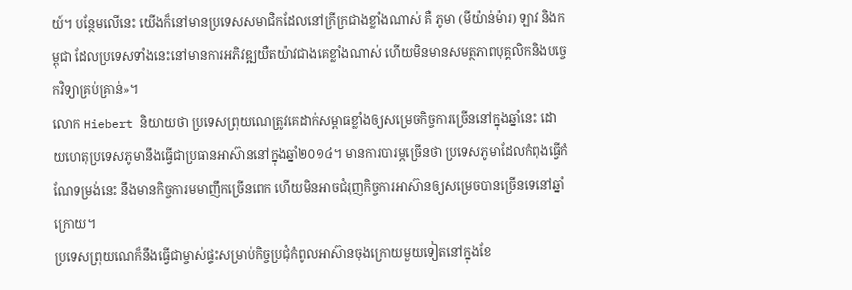យ៍។ បន្ថែមលើនេះ យើងក៏នៅមានប្រទេសសមាជិកដែលនៅក្រីក្រជាងខ្លាំងណាស់ គឺ ភូមា (មីយ៉ាន់ម៉ារ) ឡាវ និងកម្ពុជា ដែលប្រទេសទាំងនេះនៅមានការអភិវឌ្ឍយឺតយ៉ាវជាងគេខ្លាំងណាស់ ហើយមិនមានសមត្ថភាពបុគ្គលិកនិងបច្ចេកវិទ្យាគ្រប់គ្រាន់»។
លោក Hiebert និយាយថា ប្រទេសព្រុយណេត្រូវគេដាក់សម្ពាធខ្លាំងឲ្យសម្រេចកិច្ចការច្រើននៅក្នុងឆ្នាំនេះ ដោយហេតុប្រទេសភូមានឹងធ្វើជាប្រធានអាស៊ាននៅក្នុងឆ្នាំ២០១៤។ មានការបារម្ភច្រើនថា ប្រទេសភូមាដែលកំពុងធ្វើកំណែទម្រង់នេះ នឹងមានកិច្ចការមមាញឹកច្រើនពេក ហើយមិនអាចជំរុញកិច្ចការអាស៊ានឲ្យសម្រេចបានច្រើនទេនៅឆ្នាំក្រោយ។
ប្រទេសព្រុយណេក៏នឹងធ្វើជាម្ចាស់ផ្ទះសម្រាប់កិច្ចប្រជុំកំពូលអាស៊ានចុងក្រោយមួយទៀតនៅក្នុងខែ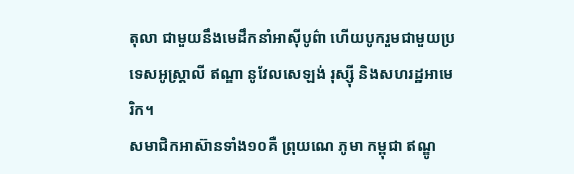តុលា ជាមួយនឹងមេដឹកនាំអាស៊ីបូព៌ា ហើយបូករួមជាមួយប្រទេសអូស្ត្រាលី ឥណ្ឌា នូវែលសេឡង់ រុស្ស៊ី និងសហរដ្ឋអាមេរិក។
សមាជិកអាស៊ានទាំង១០គឺ ព្រុយណេ ភូមា កម្ពុជា ឥណ្ឌូ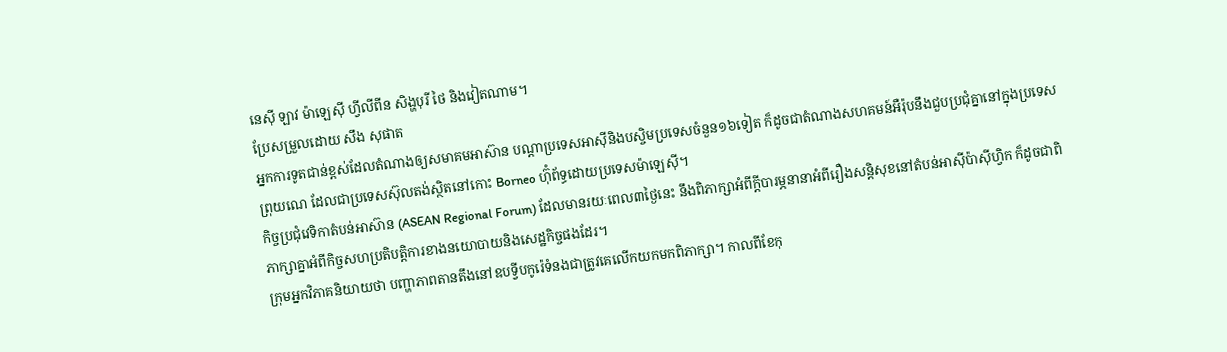នេស៊ី ឡាវ ម៉ាឡេស៊ី ហ្វីលីពីន សិង្ហបុរី ថៃ និងវៀតណាម។
ប្រែសម្រួលដោយ សឹង សុផាត
អ្នកការទូតជាន់ខ្ពស់ដែលតំណាងឲ្យសមាគមអាស៊ាន បណ្តាប្រទេសអាស៊ីនិងបស្ចិមប្រទេសចំនួន១៦ទៀត ក៏ដូចជាតំណាងសហគមន៍អឺរ៉ុបនឹងជួបប្រជុំគ្នានៅក្នុងប្រទេសព្រុយណេ ដែលជាប្រទេសស៊ុលតង់ស្ថិតនៅកោះ Borneo ហ៊ុំព័ទ្ធដោយប្រទេសម៉ាឡេស៊ី។
កិច្ចប្រជុំវេទិកាតំបន់អាស៊ាន (ASEAN Regional Forum) ដែលមានរយៈពេល៣ថ្ងៃនេះ នឹងពិភាក្សាអំពីក្តីបារម្ភនានាអំពីរឿងសន្តិសុខនៅតំបន់អាស៊ីប៉ាស៊ីហ្វិក ក៏ដូចជាពិភាក្សាគ្នាអំពីកិច្ចសហប្រតិបត្តិការខាងនយោបាយនិងសេដ្ឋកិច្ចផងដែរ។
ក្រុមអ្នកវិភាគនិយាយថា បញ្ហាភាពតានតឹងនៅឧបទ្វីបកូរ៉េទំនងជាត្រូវគេលើកយកមកពិភាក្សា។ កាលពីខែកុ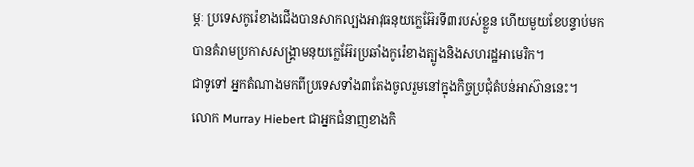ម្ភៈ ប្រទេសកូរ៉េខាងជើងបានសាកល្បងអាវុធនុយក្លេអ៊ែរទី៣របស់ខ្លួន ហើយមួយខែបន្ទាប់មកបានគំរាមប្រកាសសង្គ្រាមនុយក្លេអ៊ែរប្រឆាំងកូរ៉េខាងត្បូងនិងសហរដ្ឋអាមេរិក។
ជាទូទៅ អ្នកតំណាងមកពីប្រទេសទាំង៣តែងចូលរួមនៅក្នុងកិច្ចប្រជុំតំបន់អាស៊ាននេះ។
លោក Murray Hiebert ជាអ្នកជំនាញខាងកិ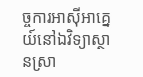ច្ចការអាស៊ីអាគ្នេយ៍នៅឯវិទ្យាស្ថានស្រា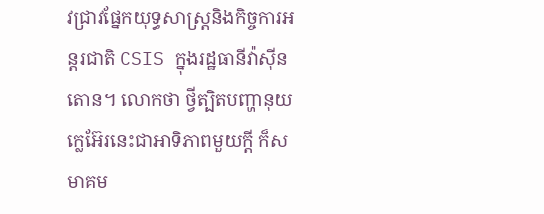វជ្រាវផ្នែកយុទ្ធសាស្ត្រនិងកិច្ចការអន្តរជាតិ CSIS ក្នុងរដ្ឋធានីវ៉ាស៊ីនតោន។ លោកថា ថ្វីត្បិតបញ្ហានុយក្លេអ៊ែរនេះជាអាទិភាពមួយក្តី ក៏សមាគម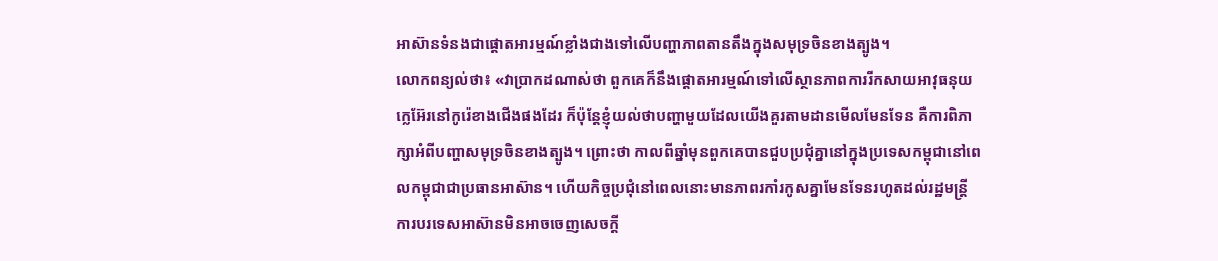អាស៊ានទំនងជាផ្តោតអារម្មណ៍ខ្លាំងជាងទៅលើបញ្ហាភាពតានតឹងក្នុងសមុទ្រចិនខាងត្បូង។
លោកពន្យល់ថា៖ «វាប្រាកដណាស់ថា ពួកគេក៏នឹងផ្តោតអារម្មណ៍ទៅលើស្ថានភាពការរីកសាយអាវុធនុយក្លេអ៊ែរនៅកូរ៉េខាងជើងផងដែរ ក៏ប៉ុន្តែខ្ញុំយល់ថាបញ្ហាមួយដែលយើងគួរតាមដានមើលមែនទែន គឺការពិភាក្សាអំពីបញ្ហាសមុទ្រចិនខាងត្បូង។ ព្រោះថា កាលពីឆ្នាំមុនពួកគេបានជួបប្រជុំគ្នានៅក្នុងប្រទេសកម្ពុជានៅពេលកម្ពុជាជាប្រធានអាស៊ាន។ ហើយកិច្ចប្រជុំនៅពេលនោះមានភាពរកាំរកូសគ្នាមែនទែនរហូតដល់រដ្ឋមន្ត្រីការបរទេសអាស៊ានមិនអាចចេញសេចក្តី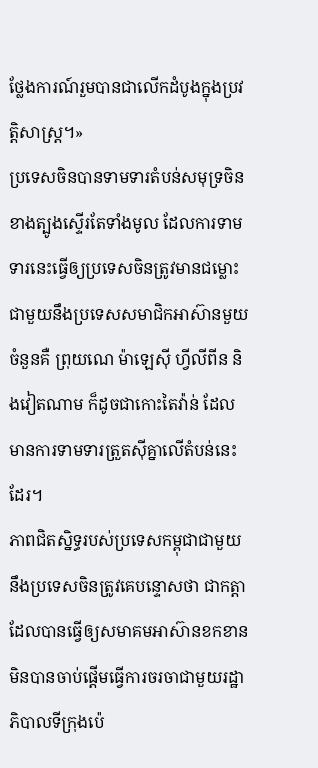ថ្លែងការណ៍រួមបានជាលើកដំបូងក្នុងប្រវត្តិសាស្ត្រ។»
ប្រទេសចិនបានទាមទារតំបន់សមុទ្រចិនខាងត្បូងស្ទើរតែទាំងមូល ដែលការទាមទារនេះធ្វើឲ្យប្រទេសចិនត្រូវមានជម្លោះជាមួយនឹងប្រទេសសមាជិកអាស៊ានមួយចំនួនគឺ ព្រុយណេ ម៉ាឡេស៊ី ហ្វីលីពីន និងវៀតណាម ក៏ដូចជាកោះតៃវ៉ាន់ ដែលមានការទាមទារត្រួតស៊ីគ្នាលើតំបន់នេះដែរ។
ភាពជិតស្និទ្ធរបស់ប្រទេសកម្ពុជាជាមួយនឹងប្រទេសចិនត្រូវគេបន្ទោសថា ជាកត្តាដែលបានធ្វើឲ្យសមាគមអាស៊ានខកខានមិនបានចាប់ផ្តើមធ្វើការចរចាជាមួយរដ្ឋាភិបាលទីក្រុងប៉េ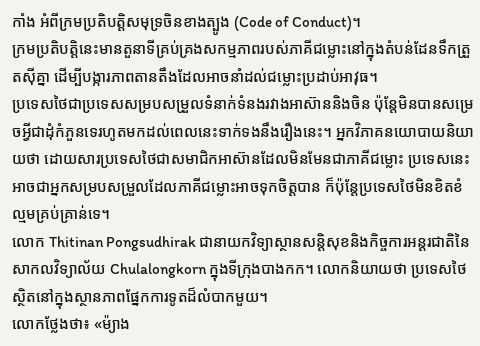កាំង អំពីក្រមប្រតិបត្តិសមុទ្រចិនខាងត្បូង (Code of Conduct)។
ក្រមប្រតិបត្តិនេះមានតួនាទីគ្រប់គ្រងសកម្មភាពរបស់ភាគីជម្លោះនៅក្នុងតំបន់ដែនទឹកត្រួតស៊ីគ្នា ដើម្បីបង្ការភាពតានតឹងដែលអាចនាំដល់ជម្លោះប្រដាប់អាវុធ។
ប្រទេសថៃជាប្រទេសសម្របសម្រួលទំនាក់ទំនងរវាងអាស៊ាននិងចិន ប៉ុន្តែមិនបានសម្រេចអ្វីជាដុំកំភួនទេរហូតមកដល់ពេលនេះទាក់ទងនឹងរឿងនេះ។ អ្នកវិភាគនយោបាយនិយាយថា ដោយសារប្រទេសថៃជាសមាជិកអាស៊ានដែលមិនមែនជាភាគីជម្លោះ ប្រទេសនេះអាចជាអ្នកសម្របសម្រួលដែលភាគីជម្លោះអាចទុកចិត្តបាន ក៏ប៉ុន្តែប្រទេសថៃមិនខិតខំល្មមគ្រប់គ្រាន់ទេ។
លោក Thitinan Pongsudhirak ជានាយកវិទ្យាស្ថានសន្តិសុខនិងកិច្ចការអន្តរជាតិនៃសាកលវិទ្យាល័យ Chulalongkorn ក្នុងទីក្រុងបាងកក។ លោកនិយាយថា ប្រទេសថៃស្ថិតនៅក្នុងស្ថានភាពផ្នែកការទូតដ៏លំបាកមួយ។
លោកថ្លែងថា៖ «ម៉្យាង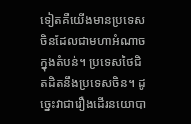ទៀតគឺយើងមានប្រទេសចិនដែលជាមហាអំណាចក្នុងតំបន់។ ប្រទេសថៃជិតដិតនឹងប្រទេសចិន។ ដូច្នេះវាជារឿងដើរនយោបា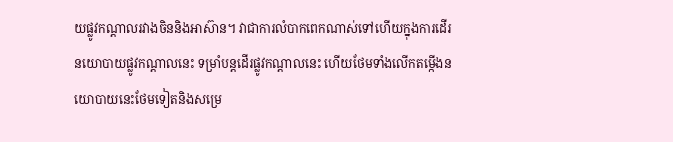យផ្លូវកណ្តាលរវាងចិននិងអាស៊ាន។ វាជាការលំបាកពេកណាស់ទៅហើយក្នុងការដើរនយោបាយផ្លូវកណ្តាលនេះ ទម្រាំបន្តដើរផ្លូវកណ្តាលនេះ ហើយថែមទាំងលើកតម្កើងនយោបាយនេះថែមទៀតនិងសម្រេ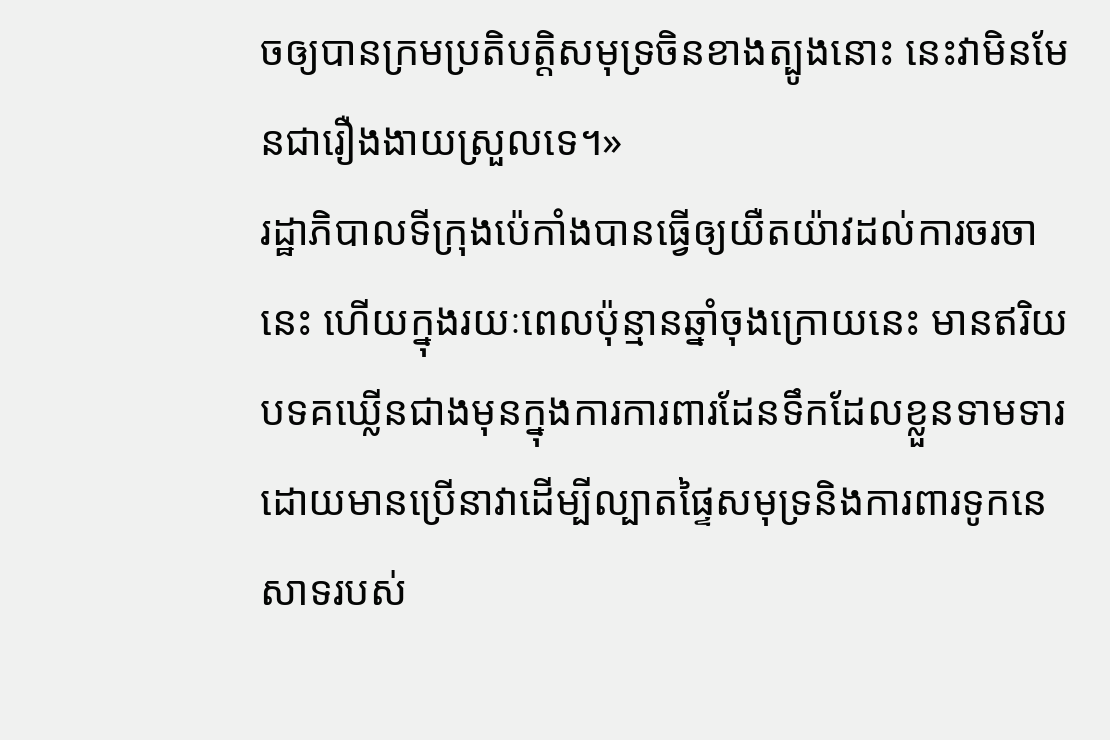ចឲ្យបានក្រមប្រតិបត្តិសមុទ្រចិនខាងត្បូងនោះ នេះវាមិនមែនជារឿងងាយស្រួលទេ។»
រដ្ឋាភិបាលទីក្រុងប៉េកាំងបានធ្វើឲ្យយឺតយ៉ាវដល់ការចរចានេះ ហើយក្នុងរយៈពេលប៉ុន្មានឆ្នាំចុងក្រោយនេះ មានឥរិយបទគឃ្លើនជាងមុនក្នុងការការពារដែនទឹកដែលខ្លួនទាមទារ ដោយមានប្រើនាវាដើម្បីល្បាតផ្ទៃសមុទ្រនិងការពារទូកនេសាទរបស់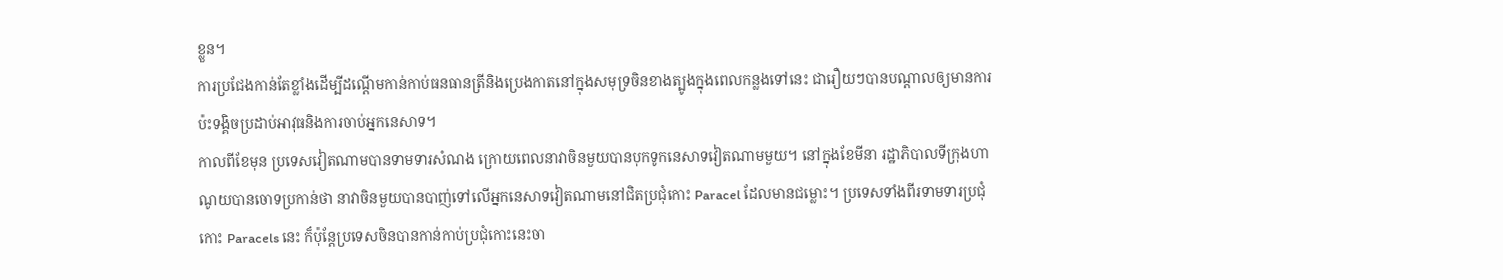ខ្លួន។
ការប្រជែងកាន់តែខ្លាំងដើម្បីដណ្តើមកាន់កាប់ធនធានត្រីនិងប្រេងកាតនៅក្នុងសមុទ្រចិនខាងត្បូងក្នុងពេលកន្លងទៅនេះ ជារឿយៗបានបណ្តាលឲ្យមានការប៉ះទង្គិចប្រដាប់អាវុធនិងការចាប់អ្នកនេសាទ។
កាលពីខែមុន ប្រទេសវៀតណាមបានទាមទារសំណង ក្រោយពេលនាវាចិនមួយបានបុកទូកនេសាទវៀតណាមមួយ។ នៅក្នុងខែមីនា រដ្ឋាភិបាលទីក្រុងហាណូយបានចោទប្រកាន់ថា នាវាចិនមួយបានបាញ់ទៅលើអ្នកនេសាទវៀតណាមនៅជិតប្រជុំកោះ Paracel ដែលមានជម្លោះ។ ប្រទេសទាំងពីរទាមទារប្រជុំកោះ Paracels នេះ ក៏ប៉ុន្តែប្រទេសចិនបានកាន់កាប់ប្រជុំកោះនេះចា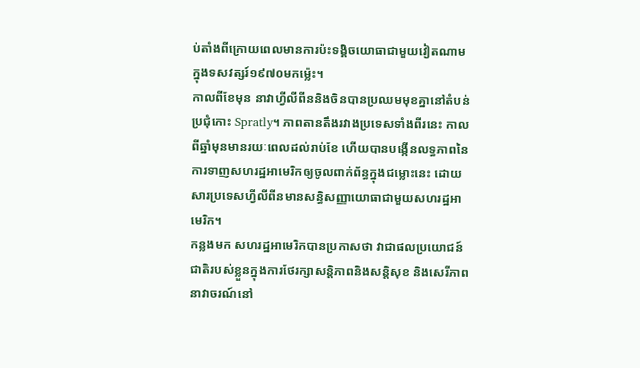ប់តាំងពីក្រោយពេលមានការប៉ះទង្គិចយោធាជាមួយវៀតណាមក្នុងទសវត្សរ៍១៩៧០មកម៉្លេះ។
កាលពីខែមុន នាវាហ្វីលីពីននិងចិនបានប្រឈមមុខគ្នានៅតំបន់ប្រជុំកោះ Spratly។ ភាពតានតឹងរវាងប្រទេសទាំងពីរនេះ កាលពីឆ្នាំមុនមានរយៈពេលដល់រាប់ខែ ហើយបានបង្កើនលទ្ធភាពនៃការទាញសហរដ្ឋអាមេរិកឲ្យចូលពាក់ព័ន្ធក្នុងជម្លោះនេះ ដោយសារប្រទេសហ្វីលីពីនមានសន្ធិសញ្ញាយោធាជាមួយសហរដ្ឋអាមេរិក។
កន្លងមក សហរដ្ឋអាមេរិកបានប្រកាសថា វាជាផលប្រយោជន៍ជាតិរបស់ខ្លួនក្នុងការថែរក្សាសន្តិភាពនិងសន្តិសុខ និងសេរីភាពនាវាចរណ៍នៅ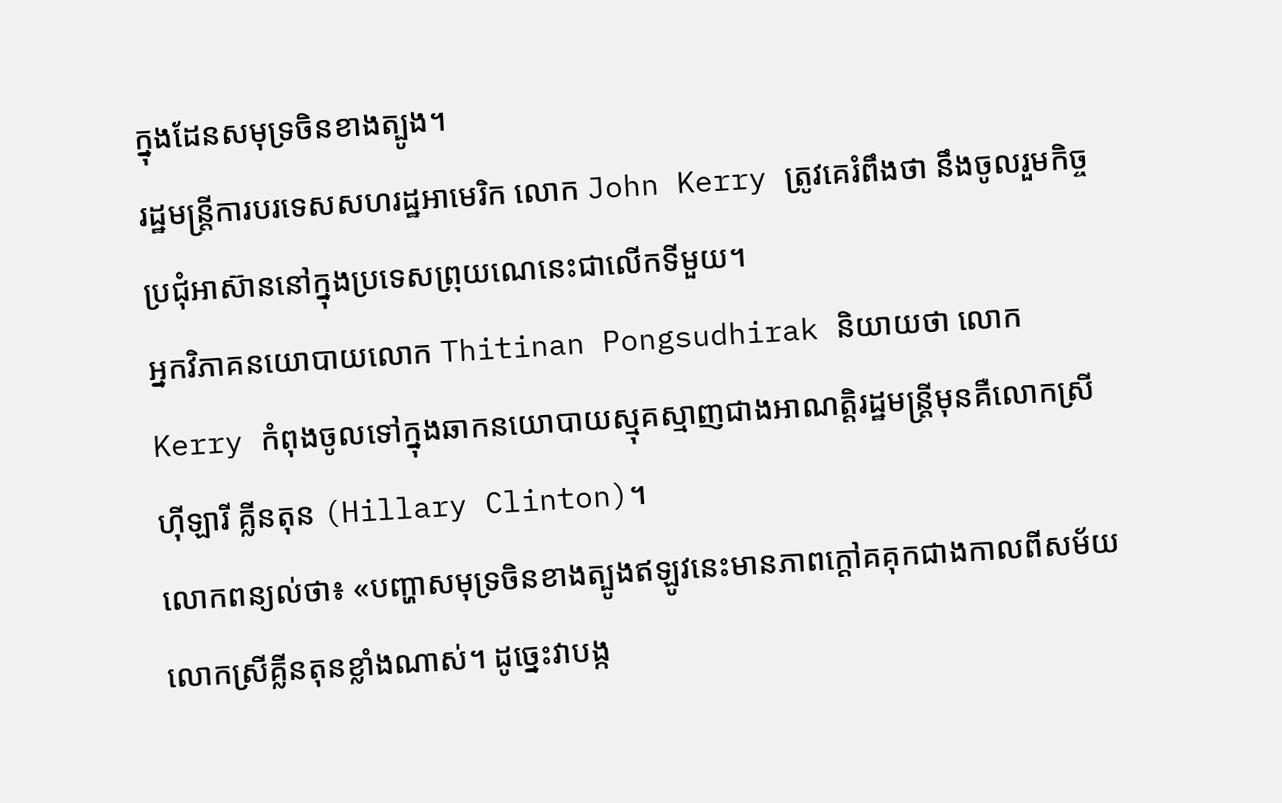ក្នុងដែនសមុទ្រចិនខាងត្បូង។
រដ្ឋមន្ត្រីការបរទេសសហរដ្ឋអាមេរិក លោក John Kerry ត្រូវគេរំពឹងថា នឹងចូលរួមកិច្ចប្រជុំអាស៊ាននៅក្នុងប្រទេសព្រុយណេនេះជាលើកទីមួយ។
អ្នកវិភាគនយោបាយលោក Thitinan Pongsudhirak និយាយថា លោក Kerry កំពុងចូលទៅក្នុងឆាកនយោបាយស្មុគស្មាញជាងអាណត្តិរដ្ឋមន្ត្រីមុនគឺលោកស្រី ហ៊ីឡារី គ្លីនតុន (Hillary Clinton)។
លោកពន្យល់ថា៖ «បញ្ហាសមុទ្រចិនខាងត្បូងឥឡូវនេះមានភាពក្តៅគគុកជាងកាលពីសម័យលោកស្រីគ្លីនតុនខ្លាំងណាស់។ ដូច្នេះវាបង្ក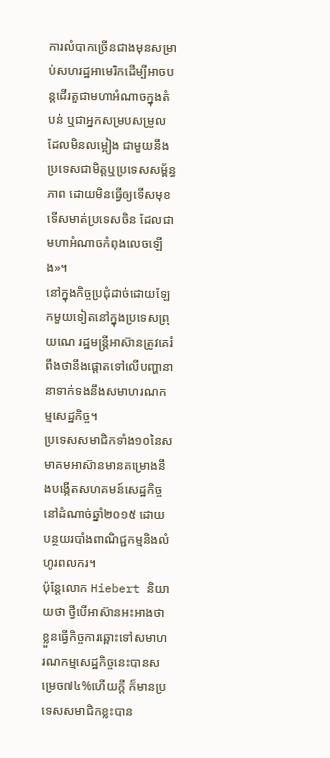ការលំបាកច្រើនជាងមុនសម្រាប់សហរដ្ឋអាមេរិកដើម្បីអាចបន្តដើរតួជាមហាអំណាចក្នុងតំបន់ ឬជាអ្នកសម្របសម្រួលដែលមិនលម្អៀង ជាមួយនឹងប្រទេសជាមិត្តឬប្រទេសសម្ព័ន្ធភាព ដោយមិនធ្វើឲ្យទើសមុខទើសមាត់ប្រទេសចិន ដែលជាមហាអំណាចកំពុងលេចឡើង»។
នៅក្នុងកិច្ចប្រជុំដាច់ដោយឡែកមួយទៀតនៅក្នុងប្រទេសព្រុយណេ រដ្ឋមន្ត្រីអាស៊ានត្រូវគេរំពឹងថានឹងផ្តោតទៅលើបញ្ហានានាទាក់ទងនឹងសមាហរណកម្មសេដ្ឋកិច្ច។
ប្រទេសសមាជិកទាំង១០នៃសមាគមអាស៊ានមានគម្រោងនឹងបង្កើតសហគមន៍សេដ្ឋកិច្ចនៅដំណាច់ឆ្នាំ២០១៥ ដោយបន្ថយរបាំងពាណិជ្ជកម្មនិងលំហូរពលករ។
ប៉ុន្តែលោក Hiebert និយាយថា ថ្វីបើអាស៊ានអះអាងថាខ្លួនធ្វើកិច្ចការឆ្ពោះទៅសមាហរណកម្មសេដ្ឋកិច្ចនេះបានសម្រេច៧៤%ហើយក្តី ក៏មានប្រទេសសមាជិកខ្លះបាន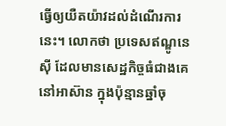ធ្វើឲ្យយឺតយ៉ាវដល់ដំណើរការនេះ។ លោកថា ប្រទេសឥណ្ឌូនេស៊ី ដែលមានសេដ្ឋកិច្ចធំជាងគេនៅអាស៊ាន ក្នុងប៉ុន្មានឆ្នាំចុ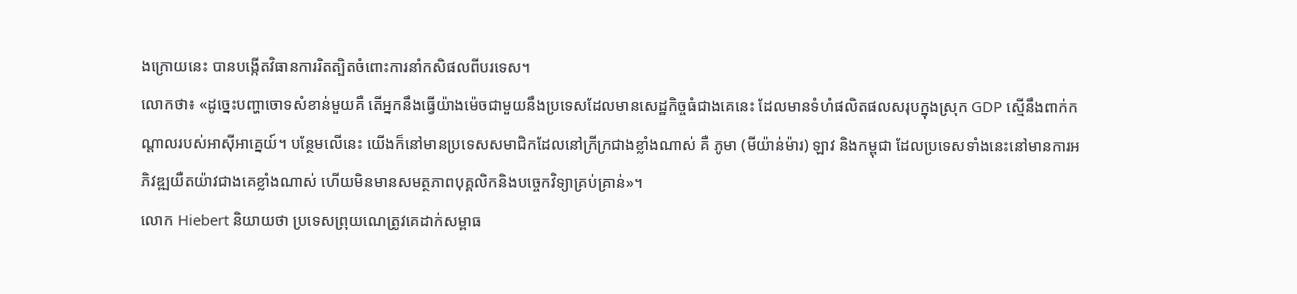ងក្រោយនេះ បានបង្កើតវិធានការរិតត្បិតចំពោះការនាំកសិផលពីបរទេស។
លោកថា៖ «ដូច្នេះបញ្ហាចោទសំខាន់មួយគឺ តើអ្នកនឹងធ្វើយ៉ាងម៉េចជាមួយនឹងប្រទេសដែលមានសេដ្ឋកិច្ចធំជាងគេនេះ ដែលមានទំហំផលិតផលសរុបក្នុងស្រុក GDP សើ្មនឹងពាក់កណ្តាលរបស់អាស៊ីអាគ្នេយ៍។ បន្ថែមលើនេះ យើងក៏នៅមានប្រទេសសមាជិកដែលនៅក្រីក្រជាងខ្លាំងណាស់ គឺ ភូមា (មីយ៉ាន់ម៉ារ) ឡាវ និងកម្ពុជា ដែលប្រទេសទាំងនេះនៅមានការអភិវឌ្ឍយឺតយ៉ាវជាងគេខ្លាំងណាស់ ហើយមិនមានសមត្ថភាពបុគ្គលិកនិងបច្ចេកវិទ្យាគ្រប់គ្រាន់»។
លោក Hiebert និយាយថា ប្រទេសព្រុយណេត្រូវគេដាក់សម្ពាធ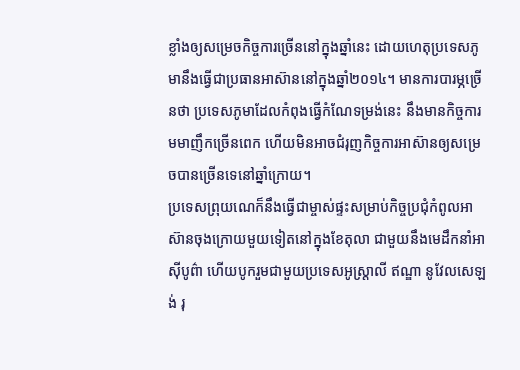ខ្លាំងឲ្យសម្រេចកិច្ចការច្រើននៅក្នុងឆ្នាំនេះ ដោយហេតុប្រទេសភូមានឹងធ្វើជាប្រធានអាស៊ាននៅក្នុងឆ្នាំ២០១៤។ មានការបារម្ភច្រើនថា ប្រទេសភូមាដែលកំពុងធ្វើកំណែទម្រង់នេះ នឹងមានកិច្ចការមមាញឹកច្រើនពេក ហើយមិនអាចជំរុញកិច្ចការអាស៊ានឲ្យសម្រេចបានច្រើនទេនៅឆ្នាំក្រោយ។
ប្រទេសព្រុយណេក៏នឹងធ្វើជាម្ចាស់ផ្ទះសម្រាប់កិច្ចប្រជុំកំពូលអាស៊ានចុងក្រោយមួយទៀតនៅក្នុងខែតុលា ជាមួយនឹងមេដឹកនាំអាស៊ីបូព៌ា ហើយបូករួមជាមួយប្រទេសអូស្ត្រាលី ឥណ្ឌា នូវែលសេឡង់ រុ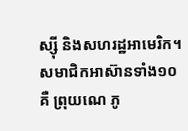ស្ស៊ី និងសហរដ្ឋអាមេរិក។
សមាជិកអាស៊ានទាំង១០គឺ ព្រុយណេ ភូ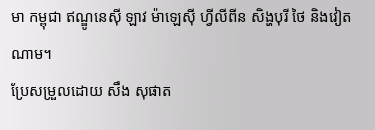មា កម្ពុជា ឥណ្ឌូនេស៊ី ឡាវ ម៉ាឡេស៊ី ហ្វីលីពីន សិង្ហបុរី ថៃ និងវៀតណាម។
ប្រែសម្រួលដោយ សឹង សុផាត